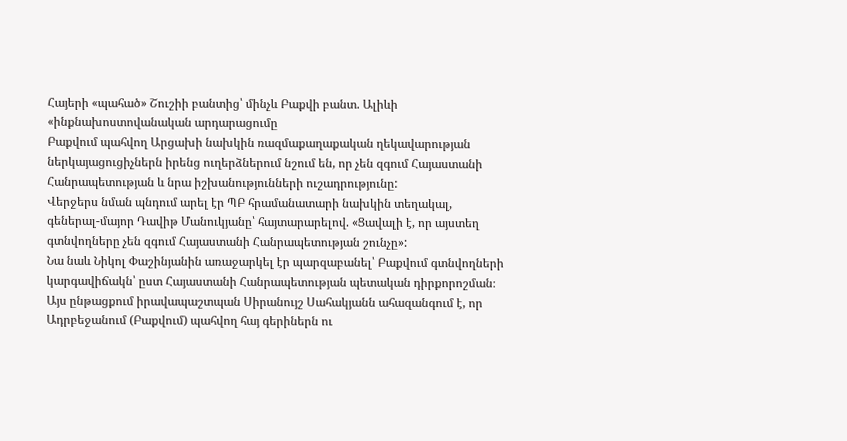Հայերի «պահած» Շուշիի բանտից՝ մինչև Բաքվի բանտ. Ալիևի «ինքնախոստովանական արդարացումը
Բաքվում պահվող Արցախի նախկին ռազմաքաղաքական ղեկավարության ներկայացուցիչներն իրենց ուղերձներում նշում են, որ չեն զգում Հայաստանի Հանրապետության և նրա իշխանությունների ուշադրությունը:
Վերջերս նման պնդում արել էր ՊԲ հրամանատարի նախկին տեղակալ, գեներալ-մայոր Դավիթ Մանուկյանը՝ հայտարարելով. «Ցավալի է, որ այստեղ գտնվողները չեն զգում Հայաստանի Հանրապետության շունչը»:
Նա նաև Նիկոլ Փաշինյանին առաջարկել էր պարզաբանել՝ Բաքվում գտնվողների կարգավիճակն՝ ըստ Հայաստանի Հանրապետության պետական դիրքորոշման։
Այս ընթացքում իրավապաշտպան Սիրանույշ Սահակյանն ահազանգում է, որ Ադրբեջանում (Բաքվում) պահվող հայ գերիներն ու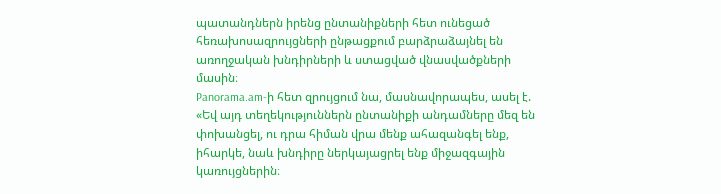պատանդներն իրենց ընտանիքների հետ ունեցած հեռախոսազրույցների ընթացքում բարձրաձայնել են առողջական խնդիրների և ստացված վնասվածքների մասին։
Panorama.am-ի հետ զրույցում նա, մասնավորապես, ասել է.
«Եվ այդ տեղեկություններն ընտանիքի անդամները մեզ են փոխանցել, ու դրա հիման վրա մենք ահազանգել ենք, իհարկե, նաև խնդիրը ներկայացրել ենք միջազգային կառույցներին։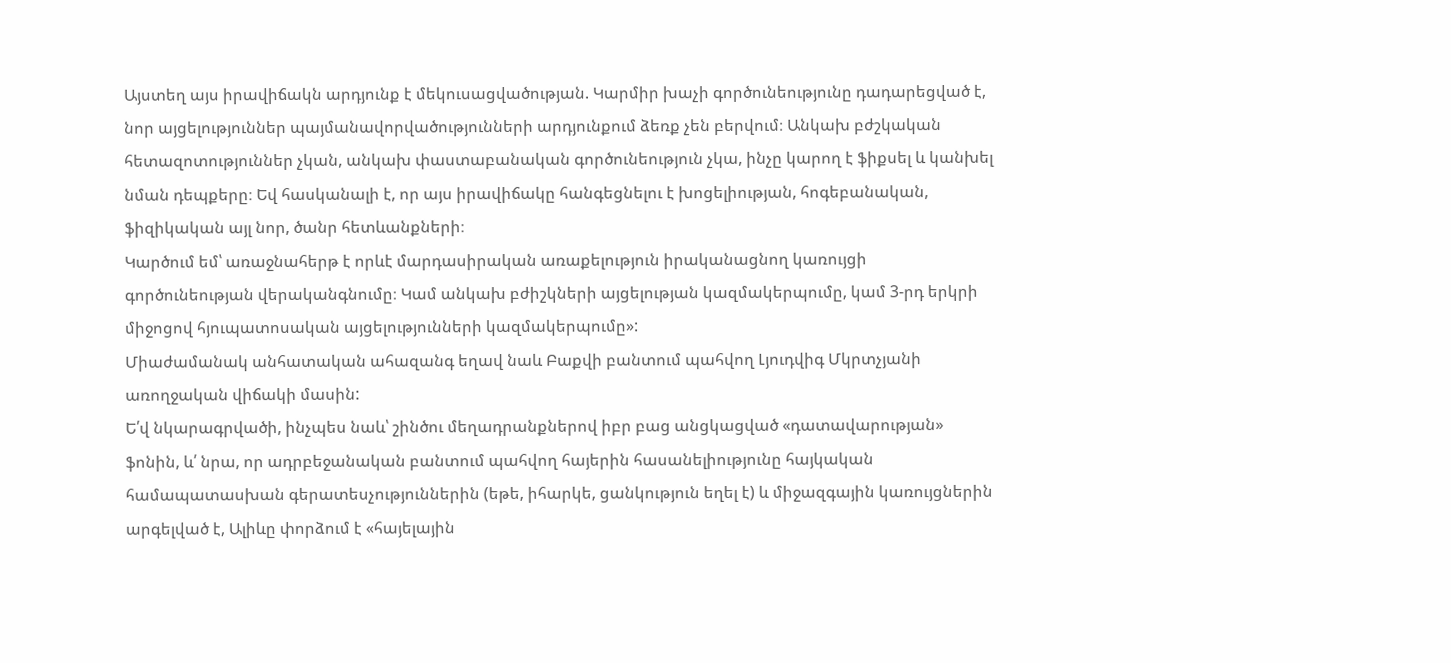Այստեղ այս իրավիճակն արդյունք է մեկուսացվածության. Կարմիր խաչի գործունեությունը դադարեցված է, նոր այցելություններ պայմանավորվածությունների արդյունքում ձեռք չեն բերվում։ Անկախ բժշկական հետազոտություններ չկան, անկախ փաստաբանական գործունեություն չկա, ինչը կարող է ֆիքսել և կանխել նման դեպքերը։ Եվ հասկանալի է, որ այս իրավիճակը հանգեցնելու է խոցելիության, հոգեբանական, ֆիզիկական այլ նոր, ծանր հետևանքների։
Կարծում եմ՝ առաջնահերթ է որևէ մարդասիրական առաքելություն իրականացնող կառույցի գործունեության վերականգնումը։ Կամ անկախ բժիշկների այցելության կազմակերպումը, կամ 3-րդ երկրի միջոցով հյուպատոսական այցելությունների կազմակերպումը»:
Միաժամանակ անհատական ահազանգ եղավ նաև Բաքվի բանտում պահվող Լյուդվիգ Մկրտչյանի առողջական վիճակի մասին:
Ե՛վ նկարագրվածի, ինչպես նաև՝ շինծու մեղադրանքներով իբր բաց անցկացված «դատավարության» ֆոնին, և՛ նրա, որ ադրբեջանական բանտում պահվող հայերին հասանելիությունը հայկական համապատասխան գերատեսչություններին (եթե, իհարկե, ցանկություն եղել է) և միջազգային կառույցներին արգելված է, Ալիևը փորձում է «հայելային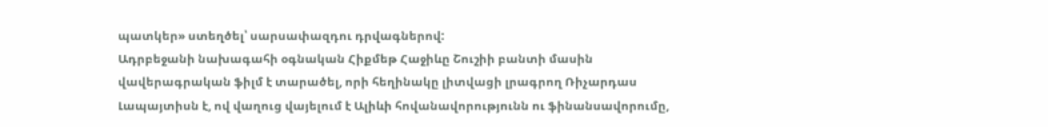պատկեր» ստեղծել՝ սարսափազդու դրվագներով:
Ադրբեջանի նախագահի օգնական Հիքմեթ Հաջիևը Շուշիի բանտի մասին վավերագրական ֆիլմ է տարածել, որի հեղինակը լիտվացի լրագրող Ռիչարդաս Լապայտիսն է, ով վաղուց վայելում է Ալիևի հովանավորությունն ու ֆինանսավորումը,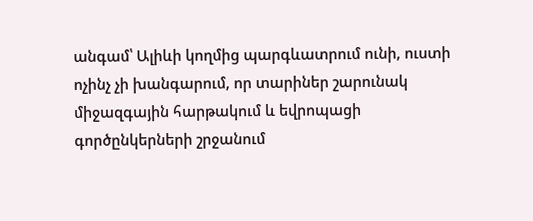անգամ՝ Ալիևի կողմից պարգևատրում ունի, ուստի ոչինչ չի խանգարում, որ տարիներ շարունակ միջազգային հարթակում և եվրոպացի գործընկերների շրջանում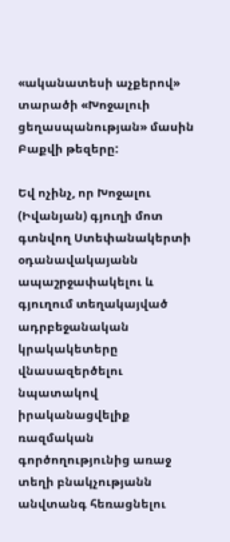«ականատեսի աչքերով» տարածի «Խոջալուի ցեղասպանության» մասին Բաքվի թեզերը:

Եվ ոչինչ, որ Խոջալու (Իվանյան) գյուղի մոտ գտնվող Ստեփանակերտի օդանավակայանն ապաշրջափակելու և գյուղում տեղակայված ադրբեջանական կրակակետերը վնասազերծելու նպատակով իրականացվելիք ռազմական գործողությունից առաջ տեղի բնակչությանն անվտանգ հեռացնելու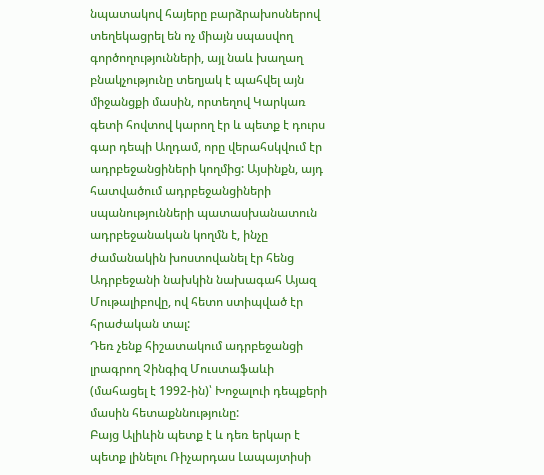նպատակով հայերը բարձրախոսներով տեղեկացրել են ոչ միայն սպասվող գործողությունների, այլ նաև խաղաղ բնակչությունը տեղյակ է պահվել այն միջանցքի մասին, որտեղով Կարկառ գետի հովտով կարող էր և պետք է դուրս գար դեպի Աղդամ, որը վերահսկվում էր ադրբեջանցիների կողմից: Այսինքն, այդ հատվածում ադրբեջանցիների սպանությունների պատասխանատուն ադրբեջանական կողմն է, ինչը ժամանակին խոստովանել էր հենց Ադրբեջանի նախկին նախագահ Այազ Մութալիբովը, ով հետո ստիպված էր հրաժական տալ:
Դեռ չենք հիշատակում ադրբեջանցի լրագրող Չինգիզ Մուստաֆաևի (մահացել է 1992-ին)՝ Խոջալուի դեպքերի մասին հետաքննությունը:
Բայց Ալիևին պետք է և դեռ երկար է պետք լինելու Ռիչարդաս Լապայտիսի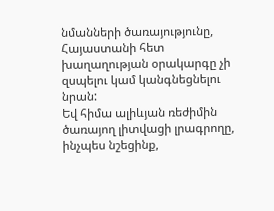նմանների ծառայությունը, Հայաստանի հետ խաղաղության օրակարգը չի զսպելու կամ կանգնեցնելու նրան:
Եվ հիմա ալիևյան ռեժիմին ծառայող լիտվացի լրագրողը, ինչպես նշեցինք,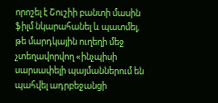որոշել է Շուշիի բանտի մասին ֆիլմ նկարահանել և պատմել, թե մարդկային ուղեղի մեջ չտեղավորվող «ինչպիսի սարսափելի պայմաններում են պահվել ադրբեջանցի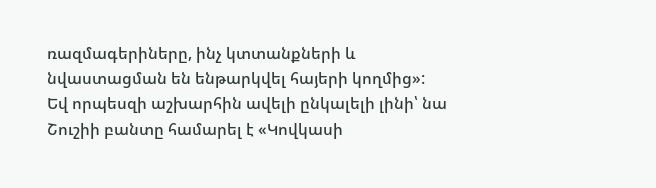ռազմագերիները, ինչ կտտանքների և նվաստացման են ենթարկվել հայերի կողմից»:
Եվ որպեսզի աշխարհին ավելի ընկալելի լինի՝ նա Շուշիի բանտը համարել է «Կովկասի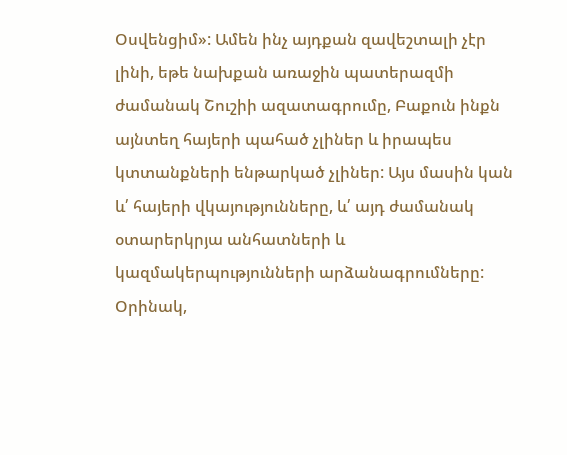Օսվենցիմ»: Ամեն ինչ այդքան զավեշտալի չէր լինի, եթե նախքան առաջին պատերազմի ժամանակ Շուշիի ազատագրումը, Բաքուն ինքն այնտեղ հայերի պահած չլիներ և իրապես կտտանքների ենթարկած չլիներ: Այս մասին կան և՛ հայերի վկայությունները, և՛ այդ ժամանակ օտարերկրյա անհատների և կազմակերպությունների արձանագրումները:
Օրինակ,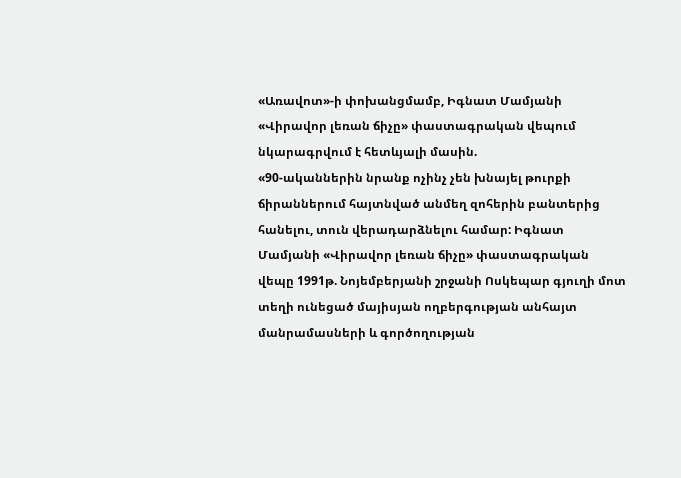«Առավոտ»-ի փոխանցմամբ, Իգնատ Մամյանի «Վիրավոր լեռան ճիչը» փաստագրական վեպում նկարագրվում է հետևյալի մասին.
«90-ականներին նրանք ոչինչ չեն խնայել թուրքի ճիրաններում հայտնված անմեղ զոհերին բանտերից հանելու, տուն վերադարձնելու համար: Իգնատ Մամյանի «Վիրավոր լեռան ճիչը» փաստագրական վեպը 1991թ. Նոյեմբերյանի շրջանի Ոսկեպար գյուղի մոտ տեղի ունեցած մայիսյան ողբերգության անհայտ մանրամասների և գործողության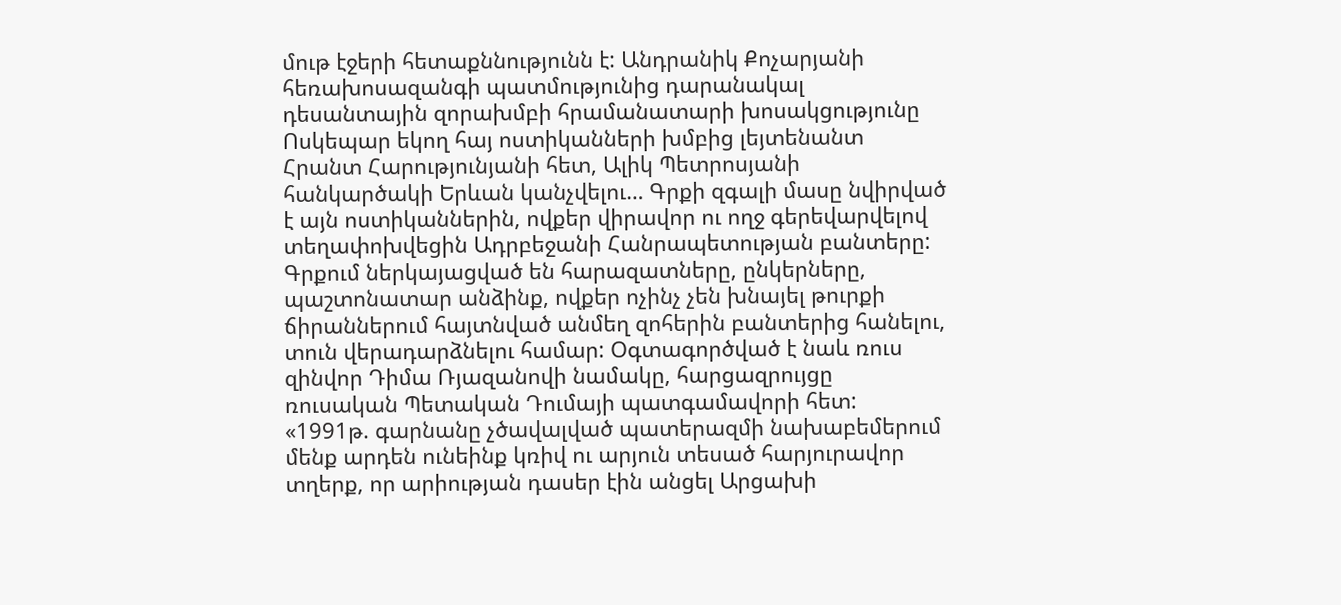մութ էջերի հետաքննությունն է: Անդրանիկ Քոչարյանի հեռախոսազանգի պատմությունից դարանակալ դեսանտային զորախմբի հրամանատարի խոսակցությունը Ոսկեպար եկող հայ ոստիկանների խմբից լեյտենանտ Հրանտ Հարությունյանի հետ, Ալիկ Պետրոսյանի հանկարծակի Երևան կանչվելու… Գրքի զգալի մասը նվիրված է այն ոստիկաններին, ովքեր վիրավոր ու ողջ գերեվարվելով տեղափոխվեցին Ադրբեջանի Հանրապետության բանտերը: Գրքում ներկայացված են հարազատները, ընկերները, պաշտոնատար անձինք, ովքեր ոչինչ չեն խնայել թուրքի ճիրաններում հայտնված անմեղ զոհերին բանտերից հանելու, տուն վերադարձնելու համար: Օգտագործված է նաև ռուս զինվոր Դիմա Ռյազանովի նամակը, հարցազրույցը ռուսական Պետական Դումայի պատգամավորի հետ:
«1991թ. գարնանը չծավալված պատերազմի նախաբեմերում մենք արդեն ունեինք կռիվ ու արյուն տեսած հարյուրավոր տղերք, որ արիության դասեր էին անցել Արցախի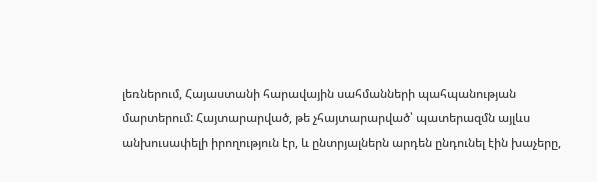լեռներում, Հայաստանի հարավային սահմանների պահպանության մարտերում: Հայտարարված, թե չհայտարարված՝ պատերազմն այլևս անխուսափելի իրողություն էր, և ընտրյալներն արդեն ընդունել էին խաչերը,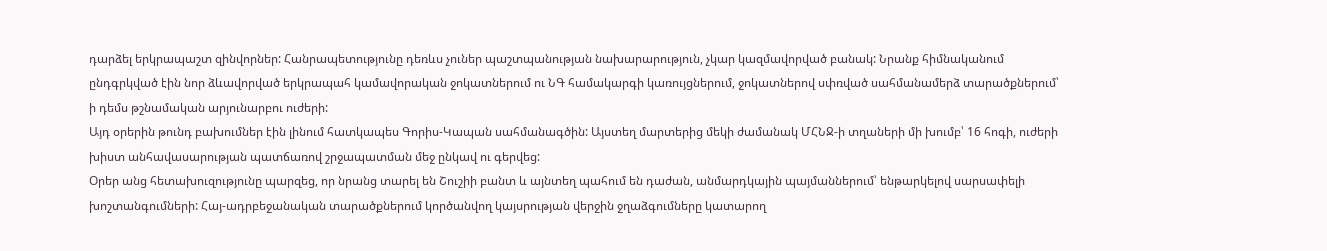դարձել երկրապաշտ զինվորներ: Հանրապետությունը դեռևս չուներ պաշտպանության նախարարություն, չկար կազմավորված բանակ: Նրանք հիմնականում ընդգրկված էին նոր ձևավորված երկրապահ կամավորական ջոկատներում ու ՆԳ համակարգի կառույցներում, ջոկատներով սփռված սահմանամերձ տարածքներում՝ ի դեմս թշնամական արյունարբու ուժերի:
Այդ օրերին թունդ բախումներ էին լինում հատկապես Գորիս-Կապան սահմանագծին: Այստեղ մարտերից մեկի ժամանակ ՄՀՆՋ-ի տղաների մի խումբ՝ 16 հոգի, ուժերի խիստ անհավասարության պատճառով շրջապատման մեջ ընկավ ու գերվեց:
Օրեր անց հետախուզությունը պարզեց, որ նրանց տարել են Շուշիի բանտ և այնտեղ պահում են դաժան, անմարդկային պայմաններում՝ ենթարկելով սարսափելի խոշտանգումների: Հայ-ադրբեջանական տարածքներում կործանվող կայսրության վերջին ջղաձգումները կատարող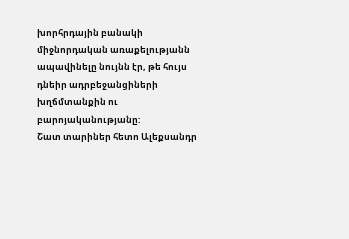խորհրդային բանակի միջնորդական առաքելությանն ապավինելը նույնն էր, թե հույս դնեիր ադրբեջանցիների խղճմտանքին ու բարոյականությանը:
Շատ տարիներ հետո Ալեքսանդր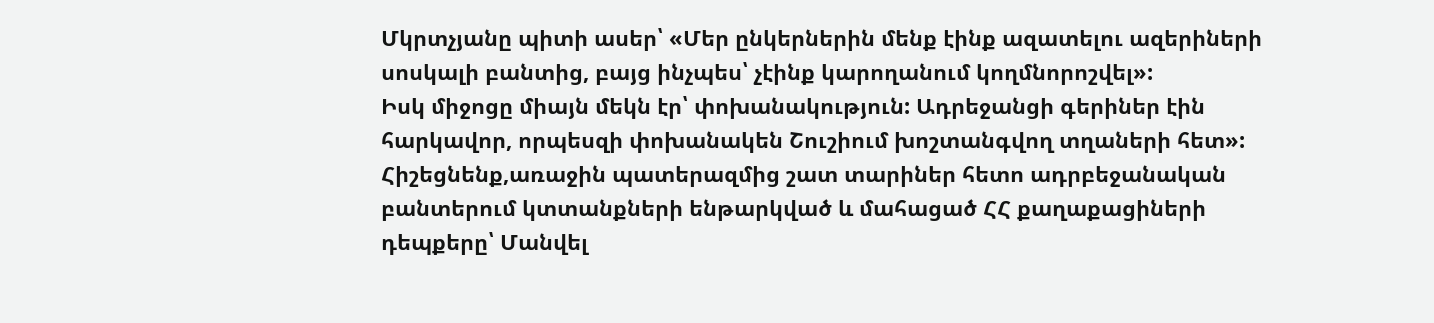Մկրտչյանը պիտի ասեր՝ «Մեր ընկերներին մենք էինք ազատելու ազերիների սոսկալի բանտից, բայց ինչպես՝ չէինք կարողանում կողմնորոշվել»:
Իսկ միջոցը միայն մեկն էր՝ փոխանակություն: Ադրեջանցի գերիներ էին հարկավոր, որպեսզի փոխանակեն Շուշիում խոշտանգվող տղաների հետ»:
Հիշեցնենք,առաջին պատերազմից շատ տարիներ հետո ադրբեջանական բանտերում կտտանքների ենթարկված և մահացած ՀՀ քաղաքացիների դեպքերը՝ Մանվել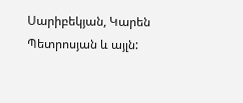Սարիբեկյան, Կարեն Պետրոսյան և այլն: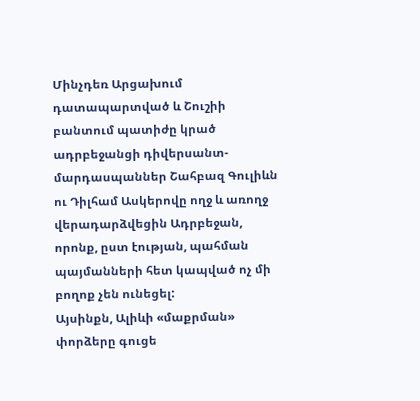Մինչդեռ Արցախում դատապարտված և Շուշիի բանտում պատիժը կրած ադրբեջանցի դիվերսանտ-մարդասպաններ Շահբազ Գուլիևն ու Դիլհամ Ասկերովը ողջ և առողջ վերադարձվեցին Ադրբեջան, որոնք, ըստ էության, պահման պայմանների հետ կապված ոչ մի բողոք չեն ունեցել:
Այսինքն, Ալիևի «մաքրման» փորձերը գուցե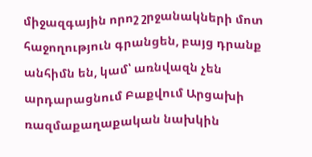միջազգային որոշ շրջանակների մոտ հաջողություն գրանցեն, բայց դրանք անհիմն են, կամ՝ առնվազն չեն արդարացնում Բաքվում Արցախի ռազմաքաղաքական նախկին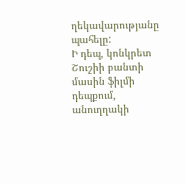ղեկավարությանը պահելը:
Ի դեպ, կոնկրետ Շուշիի բանտի մասին ֆիլմի դեպքում, անուղղակի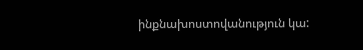ինքնախոստովանություն կա: